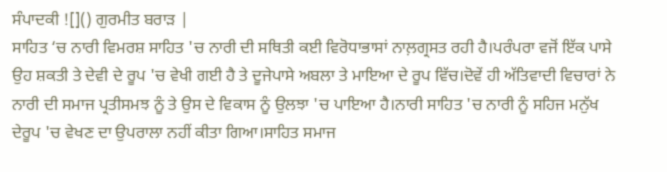ਸੰਪਾਦਕੀ ![]() ਗੁਰਮੀਤ ਬਰਾੜ |
ਸਾਹਿਤ ‘ਚ ਨਾਰੀ ਵਿਮਰਸ਼ ਸਾਹਿਤ 'ਚ ਨਾਰੀ ਦੀ ਸਥਿਤੀ ਕਈ ਵਿਰੋਧਾਭਾਸਾਂ ਨਾਲ਼ਗ੍ਰਸਤ ਰਹੀ ਹੈ।ਪਰੰਪਰਾ ਵਜੋਂ ਇੱਕ ਪਾਸੇ ਉਹ ਸ਼ਕਤੀ ਤੇ ਦੇਵੀ ਦੇ ਰੂਪ 'ਚ ਵੇਖੀ ਗਈ ਹੈ ਤੇ ਦੂਜੇਪਾਸੇ ਅਬਲਾ ਤੇ ਮਾਇਆ ਦੇ ਰੂਪ ਵਿੱਚ।ਦੋਵੇਂ ਹੀ ਅੱਤਿਵਾਦੀ ਵਿਚਾਰਾਂ ਨੇ ਨਾਰੀ ਦੀ ਸਮਾਜ ਪ੍ਰਤੀਸਮਝ ਨੂੰ ਤੇ ਉਸ ਦੇ ਵਿਕਾਸ ਨੂੰ ਉਲਝਾ 'ਚ ਪਾਇਆ ਹੈ।ਨਾਰੀ ਸਾਹਿਤ 'ਚ ਨਾਰੀ ਨੂੰ ਸਹਿਜ ਮਨੁੱਖ ਦੇਰੂਪ 'ਚ ਵੇਖਣ ਦਾ ਉਪਰਾਲਾ ਨਹੀਂ ਕੀਤਾ ਗਿਆ।ਸਾਹਿਤ ਸਮਾਜ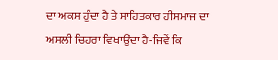ਦਾ ਅਕਸ ਹੁੰਦਾ ਹੈ ਤੇ ਸਾਹਿਤਕਾਰ ਹੀਸਮਾਜ ਦਾ ਅਸਲੀ ਚਿਹਰਾ ਵਿਖਾਉਂਦਾ ਹੈ-ਜਿਵੇਂ ਕਿ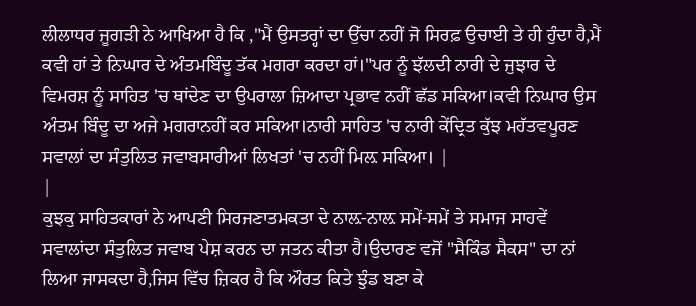ਲੀਲਾਧਰ ਜੂਗੜੀ ਨੇ ਆਖਿਆ ਹੈ ਕਿ ,"ਮੈਂ ਉਸਤਰ੍ਹਾਂ ਦਾ ਉੱਚਾ ਨਹੀਂ ਜੋ ਸਿਰਫ਼ ਉਚਾਈ ਤੇ ਹੀ ਹੁੰਦਾ ਹੈ,ਮੈਂ ਕਵੀ ਹਾਂ ਤੇ ਨਿਘਾਰ ਦੇ ਅੰਤਮਬਿੰਦੂ ਤੱਕ ਮਗਰਾ ਕਰਦਾ ਹਾਂ।"ਪਰ ਨੂੰ ਝੱਲਦੀ ਨਾਰੀ ਦੇ ਜੁਝਾਰ ਦੇ ਵਿਮਰਸ਼ ਨੂੰ ਸਾਹਿਤ 'ਚ ਥਾਂਦੇਣ ਦਾ ਉਪਰਾਲਾ ਜ਼ਿਆਦਾ ਪ੍ਰਭਾਵ ਨਹੀਂ ਛੱਡ ਸਕਿਆ।ਕਵੀ ਨਿਘਾਰ ਉਸ ਅੰਤਮ ਬਿੰਦੂ ਦਾ ਅਜੇ ਮਗਰਾਨਹੀਂ ਕਰ ਸਕਿਆ।ਨਾਰੀ ਸਾਹਿਤ 'ਚ ਨਾਰੀ ਕੇਂਦ੍ਰਿਤ ਕੁੱਝ ਮਹੱਤਵਪੂਰਣ ਸਵਾਲਾਂ ਦਾ ਸੰਤੁਲਿਤ ਜਵਾਬਸਾਰੀਆਂ ਲਿਖਤਾਂ 'ਚ ਨਹੀਂ ਮਿਲ਼ ਸਕਿਆ। |
|
ਕੁਝਕੁ ਸਾਹਿਤਕਾਰਾਂ ਨੇ ਆਪਣੀ ਸਿਰਜਣਾਤਮਕਤਾ ਦੇ ਨਾਲ਼-ਨਾਲ਼ ਸਮੇਂ-ਸਮੇਂ ਤੇ ਸਮਾਜ ਸਾਹਵੇਂ ਸਵਾਲਾਂਦਾ ਸੰਤੁਲਿਤ ਜਵਾਬ ਪੇਸ਼ ਕਰਨ ਦਾ ਜਤਨ ਕੀਤਾ ਹੈ।ਉਦਾਰਣ ਵਜੋਂ "ਸੈਕਿੰਡ ਸੈਕਸ" ਦਾ ਨਾਂ ਲਿਆ ਜਾਸਕਦਾ ਹੈ,ਜਿਸ ਵਿੱਚ ਜ਼ਿਕਰ ਹੈ ਕਿ ਔਰਤ ਕਿਤੇ ਝੁੰਡ ਬਣਾ ਕੇ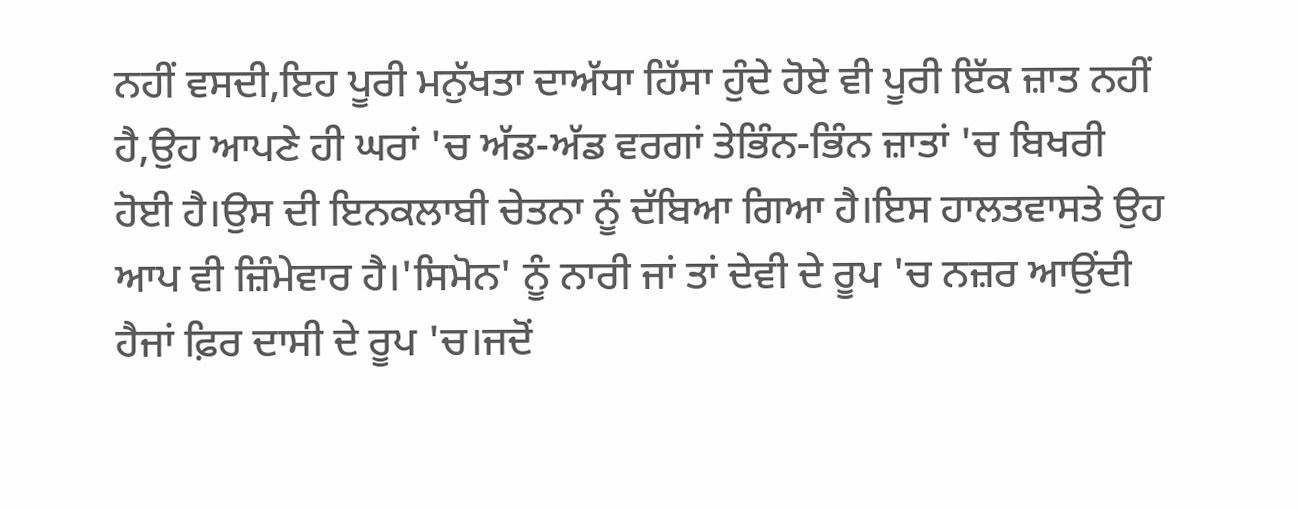ਨਹੀਂ ਵਸਦੀ,ਇਹ ਪੂਰੀ ਮਨੁੱਖਤਾ ਦਾਅੱਧਾ ਹਿੱਸਾ ਹੁੰਦੇ ਹੋਏ ਵੀ ਪੂਰੀ ਇੱਕ ਜ਼ਾਤ ਨਹੀਂ ਹੈ,ਉਹ ਆਪਣੇ ਹੀ ਘਰਾਂ 'ਚ ਅੱਡ-ਅੱਡ ਵਰਗਾਂ ਤੇਭਿੰਨ-ਭਿੰਨ ਜ਼ਾਤਾਂ 'ਚ ਬਿਖਰੀ ਹੋਈ ਹੈ।ਉਸ ਦੀ ਇਨਕਲਾਬੀ ਚੇਤਨਾ ਨੂੰ ਦੱਬਿਆ ਗਿਆ ਹੈ।ਇਸ ਹਾਲਤਵਾਸਤੇ ਉਹ ਆਪ ਵੀ ਜ਼ਿੰਮੇਵਾਰ ਹੈ।'ਸਿਮੋਨ' ਨੂੰ ਨਾਰੀ ਜਾਂ ਤਾਂ ਦੇਵੀ ਦੇ ਰੂਪ 'ਚ ਨਜ਼ਰ ਆਉਂਦੀ ਹੈਜਾਂ ਫ਼ਿਰ ਦਾਸੀ ਦੇ ਰੂਪ 'ਚ।ਜਦੋਂ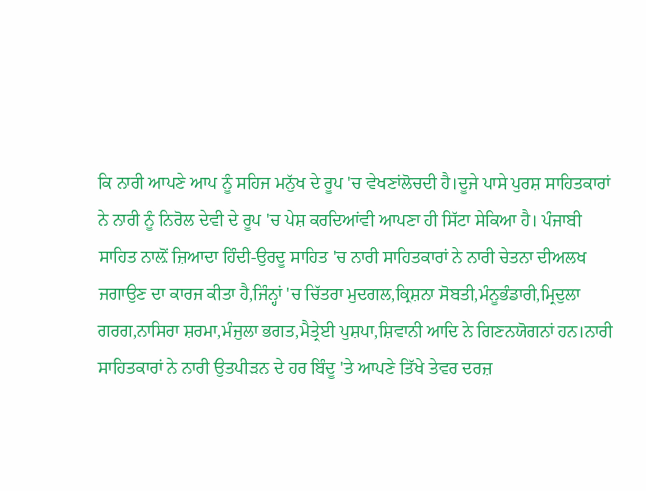ਕਿ ਨਾਰੀ ਆਪਣੇ ਆਪ ਨੂੰ ਸਹਿਜ ਮਨੁੱਖ ਦੇ ਰੂਪ 'ਚ ਵੇਖਣਾਂਲੋਚਦੀ ਹੈ।ਦੂਜੇ ਪਾਸੇ ਪੁਰਸ਼ ਸਾਹਿਤਕਾਰਾਂ ਨੇ ਨਾਰੀ ਨੂੰ ਨਿਰੋਲ ਦੇਵੀ ਦੇ ਰੂਪ 'ਚ ਪੇਸ਼ ਕਰਦਿਆਂਵੀ ਆਪਣਾ ਹੀ ਸਿੱਟਾ ਸੇਕਿਆ ਹੈ। ਪੰਜਾਬੀ ਸਾਹਿਤ ਨਾਲ਼ੋਂ ਜ਼ਿਆਦਾ ਹਿੰਦੀ-ਉਰਦੂ ਸਾਹਿਤ 'ਚ ਨਾਰੀ ਸਾਹਿਤਕਾਰਾਂ ਨੇ ਨਾਰੀ ਚੇਤਨਾ ਦੀਅਲਖ ਜਗਾਉਣ ਦਾ ਕਾਰਜ ਕੀਤਾ ਹੈ,ਜਿੰਨ੍ਹਾਂ 'ਚ ਚਿੱਤਰਾ ਮੁਦਗਲ,ਕ੍ਰਿਸ਼ਨਾ ਸੋਬਤੀ,ਮੰਨੂਭੰਡਾਰੀ,ਮ੍ਰਿਦੁਲਾ ਗਰਗ,ਨਾਸਿਰਾ ਸ਼ਰਮਾ,ਮੰਜੁਲਾ ਭਗਤ,ਮੈਤ੍ਰੇਈ ਪੁਸ਼ਪਾ,ਸ਼ਿਵਾਨੀ ਆਦਿ ਨੇ ਗਿਣਨਯੋਗਨਾਂ ਹਨ।ਨਾਰੀ ਸਾਹਿਤਕਾਰਾਂ ਨੇ ਨਾਰੀ ਉਤਪੀੜਨ ਦੇ ਹਰ ਬਿੰਦੂ 'ਤੇ ਆਪਣੇ ਤਿੱਖੇ ਤੇਵਰ ਦਰਜ਼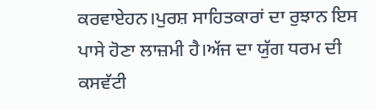ਕਰਵਾਏਹਨ।ਪੁਰਸ਼ ਸਾਹਿਤਕਾਰਾਂ ਦਾ ਰੁਝਾਨ ਇਸ ਪਾਸੇ ਹੋਣਾ ਲਾਜ਼ਮੀ ਹੈ।ਅੱਜ ਦਾ ਯੁੱਗ ਧਰਮ ਦੀ ਕਸਵੱਟੀ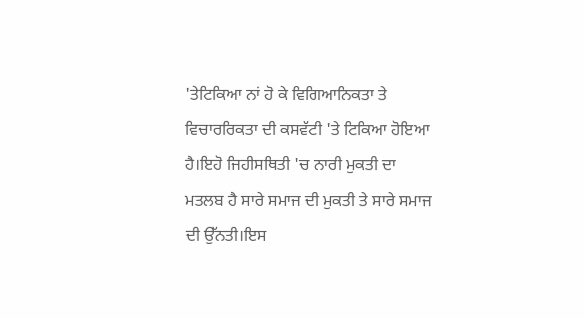'ਤੇਟਿਕਿਆ ਨਾਂ ਹੋ ਕੇ ਵਿਗਿਆਨਿਕਤਾ ਤੇ ਵਿਚਾਰਰਿਕਤਾ ਦੀ ਕਸਵੱਟੀ 'ਤੇ ਟਿਕਿਆ ਹੋਇਆ ਹੈ।ਇਹੋ ਜਿਹੀਸਥਿਤੀ 'ਚ ਨਾਰੀ ਮੁਕਤੀ ਦਾ ਮਤਲਬ ਹੈ ਸਾਰੇ ਸਮਾਜ ਦੀ ਮੁਕਤੀ ਤੇ ਸਾਰੇ ਸਮਾਜ ਦੀ ਉੱਨਤੀ।ਇਸ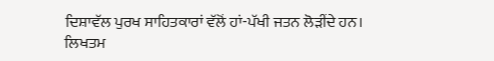ਦਿਸ਼ਾਵੱਲ ਪੁਰਖ ਸਾਹਿਤਕਾਰਾਂ ਵੱਲੋਂ ਹਾਂ-ਪੱਖੀ ਜਤਨ ਲੋੜੀਂਦੇ ਹਨ। ਲਿਖਤਮ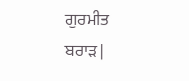ਗੁਰਮੀਤ ਬਰਾੜ |